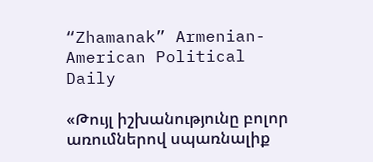“Zhamanak” Armenian-American Political Daily

«Թույլ իշխանությունը բոլոր առումներով սպառնալիք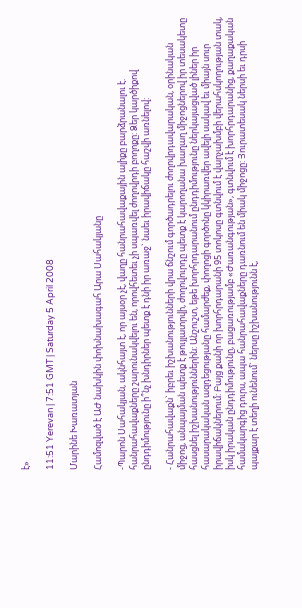է»

11:51 Yerevan | 7:51 GMT | Saturday 5 April 2008

Մարինե Խառատյան

Համոզված է ԱԺ նախկին փոխնախագահ Արա Սահակյանը

-Պարոն Սահակյան, ակնհայտ է, որ այսօր չէ, վաղը հանրահավաքային ալիքը բարձրանալու է. հանրահավաքները շարունակվելու են, որովհետեւ չի սպառվել ժողովրդի բողոքը: Ձեր կարծիքով ընդդիմությունը ի՞նչ խնդիրներ պետք է դնի իր առաջ` նաեւ իրավիճակը հաշվի առնելով:

- Հանրահավաքն` իբրեւ իշխանությունների վրա ճնշում գործադրելու ժողովրդավարական, օրինական միջոց, անպայման պետք է թույլատրվի, ժողովուրդը պետք է կարողանա խաղաղ միջոցներով իր տեսակետը հասցնել իշխանություններին: Անշուշտ, եթե խորհրդարանում ընդդիմությունը ներկայացված լիներ իր հասարակական ազդեցությանը համարժեք, փողոցի գործոնը կկիրառվեր ավելի սակավ եւ միայն սուր իրավիճակներում: Բայց քանի որ խորհրդարանի 95 տոկոսը գտնվում է վարչախմբի վերահսկողության տակ, իսկ իրական ընդդիմությունը, բացառությամբ «Ժառանգության», գտնվում է խորհրդարանից, քաղաքական համակարգից դուրս, ապա հանրահավաքները դառնում են միակ միջոցը: Յուրատեսակ ներսի եւ դրսի պայքար է տեղի ունենում` ներսը իշխանությունն է,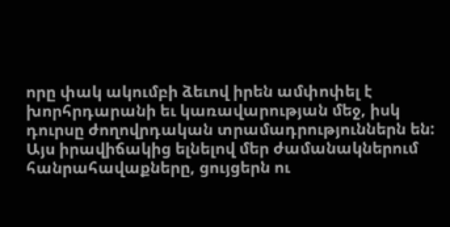որը փակ ակումբի ձեւով իրեն ամփոփել է խորհրդարանի եւ կառավարության մեջ, իսկ դուրսը ժողովրդական տրամադրություններն են: Այս իրավիճակից ելնելով մեր ժամանակներում հանրահավաքները, ցույցերն ու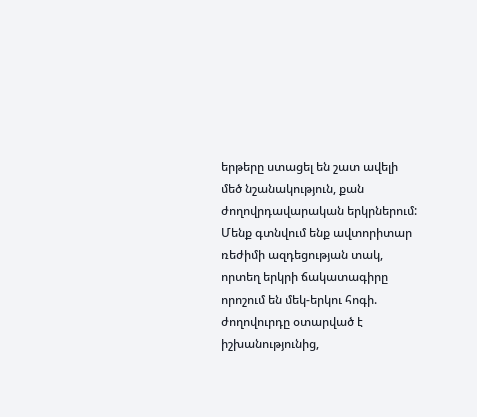երթերը ստացել են շատ ավելի մեծ նշանակություն, քան ժողովրդավարական երկրներում: Մենք գտնվում ենք ավտորիտար ռեժիմի ազդեցության տակ, որտեղ երկրի ճակատագիրը որոշում են մեկ-երկու հոգի. ժողովուրդը օտարված է իշխանությունից,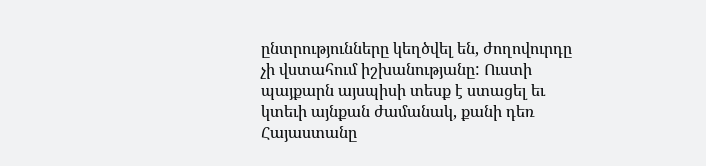ընտրությունները կեղծվել են, ժողովուրդը չի վստահում իշխանությանը: Ուստի պայքարն այսպիսի տեսք է ստացել եւ կտեւի այնքան ժամանակ, քանի դեռ Հայաստանը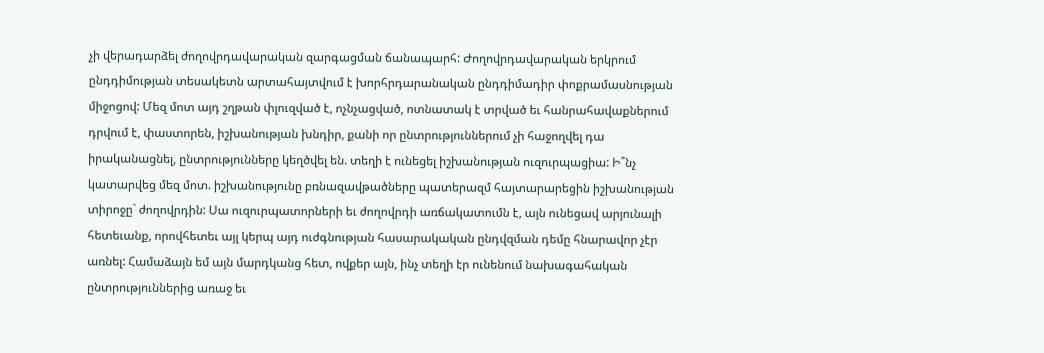չի վերադարձել ժողովրդավարական զարգացման ճանապարհ: Ժողովրդավարական երկրում ընդդիմության տեսակետն արտահայտվում է խորհրդարանական ընդդիմադիր փոքրամասնության միջոցով: Մեզ մոտ այդ շղթան փլուզված է, ոչնչացված, ոտնատակ է տրված եւ հանրահավաքներում դրվում է, փաստորեն, իշխանության խնդիր, քանի որ ընտրություններում չի հաջողվել դա իրականացնել, ընտրությունները կեղծվել են. տեղի է ունեցել իշխանության ուզուրպացիա: Ի՞նչ կատարվեց մեզ մոտ. իշխանությունը բռնազավթածները պատերազմ հայտարարեցին իշխանության տիրոջը` ժողովրդին: Սա ուզուրպատորների եւ ժողովրդի առճակատումն է, այն ունեցավ արյունալի հետեւանք, որովհետեւ այլ կերպ այդ ուժգնության հասարակական ընդվզման դեմը հնարավոր չէր առնել: Համաձայն եմ այն մարդկանց հետ, ովքեր այն, ինչ տեղի էր ունենում նախագահական ընտրություններից առաջ եւ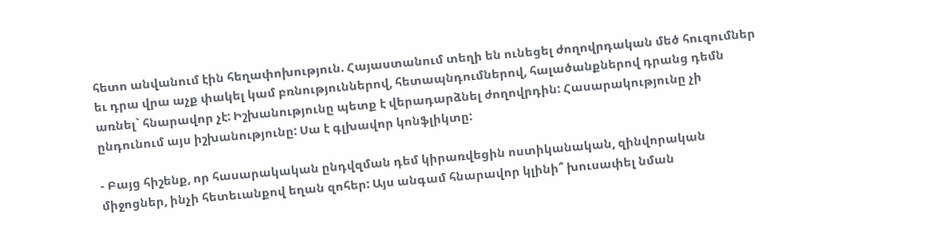հետո անվանում էին հեղափոխություն. Հայաստանում տեղի են ունեցել ժողովրդական մեծ հուզումներ եւ դրա վրա աչք փակել կամ բռնություններով, հետապնդումներով, հալածանքներով դրանց դեմն առնել` հնարավոր չէ: Իշխանությունը պետք է վերադարձնել ժողովրդին: Հասարակությունը չի ընդունում այս իշխանությունը: Սա է գլխավոր կոնֆլիկտը:

- Բայց հիշենք, որ հասարակական ընդվզման դեմ կիրառվեցին ոստիկանական, զինվորական միջոցներ, ինչի հետեւանքով եղան զոհեր: Այս անգամ հնարավոր կլինի՞ խուսափել նման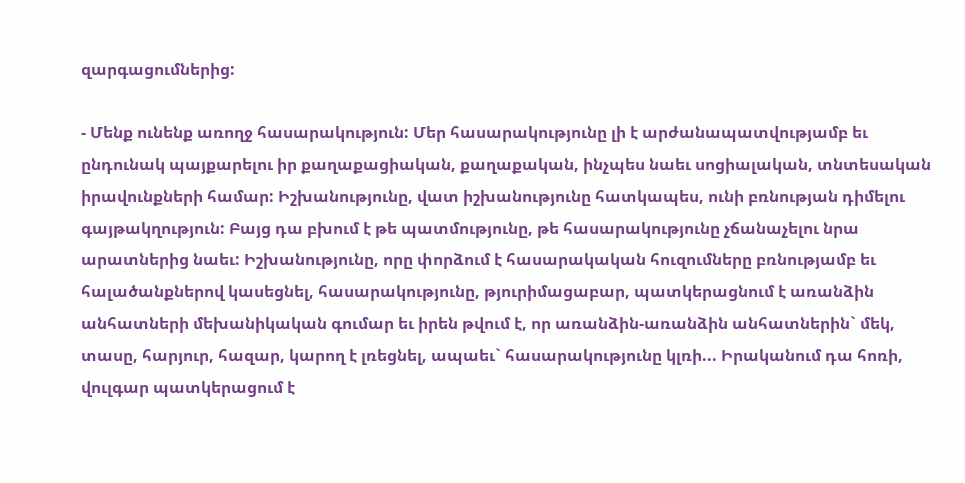զարգացումներից:

- Մենք ունենք առողջ հասարակություն: Մեր հասարակությունը լի է արժանապատվությամբ եւ ընդունակ պայքարելու իր քաղաքացիական, քաղաքական, ինչպես նաեւ սոցիալական, տնտեսական իրավունքների համար: Իշխանությունը, վատ իշխանությունը հատկապես, ունի բռնության դիմելու գայթակղություն: Բայց դա բխում է թե պատմությունը, թե հասարակությունը չճանաչելու նրա արատներից նաեւ: Իշխանությունը, որը փորձում է հասարակական հուզումները բռնությամբ եւ հալածանքներով կասեցնել, հասարակությունը, թյուրիմացաբար, պատկերացնում է առանձին անհատների մեխանիկական գումար եւ իրեն թվում է, որ առանձին-առանձին անհատներին` մեկ, տասը, հարյուր, հազար, կարող է լռեցնել, ապաեւ` հասարակությունը կլռի... Իրականում դա հոռի, վուլգար պատկերացում է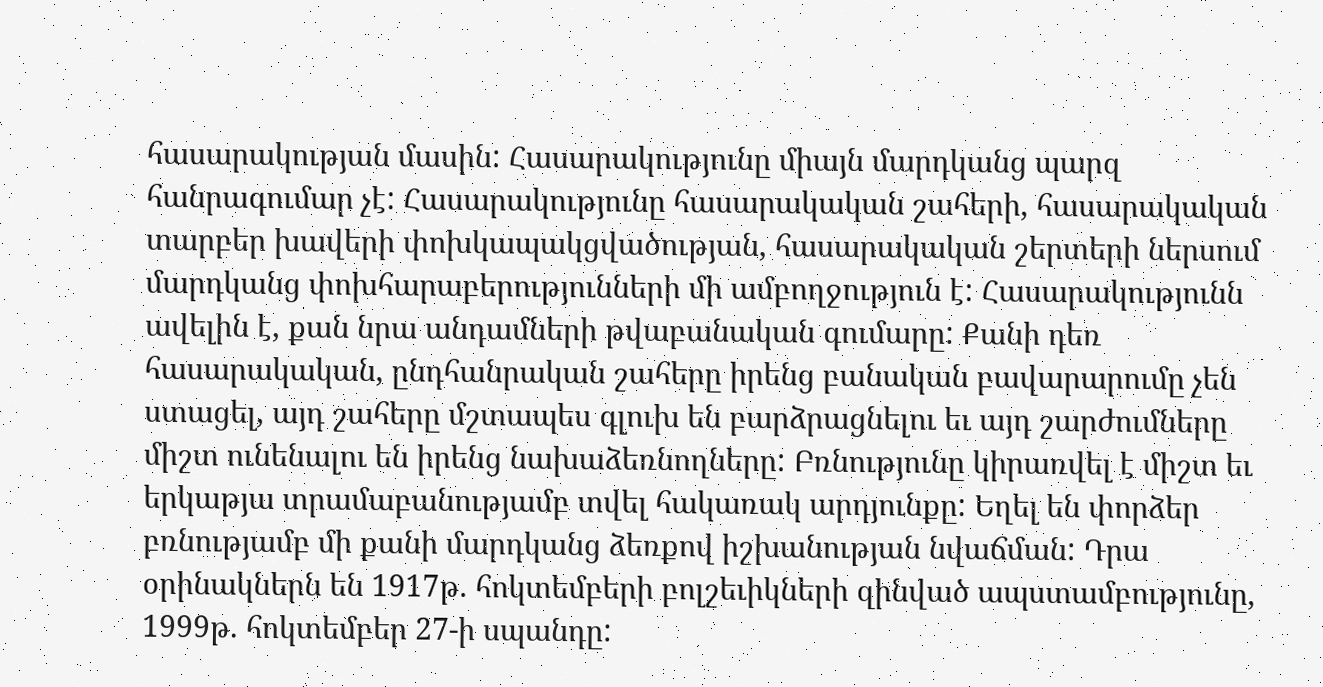հասարակության մասին: Հասարակությունը միայն մարդկանց պարզ հանրագումար չէ: Հասարակությունը հասարակական շահերի, հասարակական տարբեր խավերի փոխկապակցվածության, հասարակական շերտերի ներսում մարդկանց փոխհարաբերությունների մի ամբողջություն է: Հասարակությունն ավելին է, քան նրա անդամների թվաբանական գումարը: Քանի դեռ հասարակական, ընդհանրական շահերը իրենց բանական բավարարումը չեն ստացել, այդ շահերը մշտապես գլուխ են բարձրացնելու եւ այդ շարժումները միշտ ունենալու են իրենց նախաձեռնողները: Բռնությունը կիրառվել է միշտ եւ երկաթյա տրամաբանությամբ տվել հակառակ արդյունքը: Եղել են փորձեր բռնությամբ մի քանի մարդկանց ձեռքով իշխանության նվաճման: Դրա օրինակներն են 1917թ. հոկտեմբերի բոլշեւիկների զինված ապստամբությունը, 1999թ. հոկտեմբեր 27-ի սպանդը: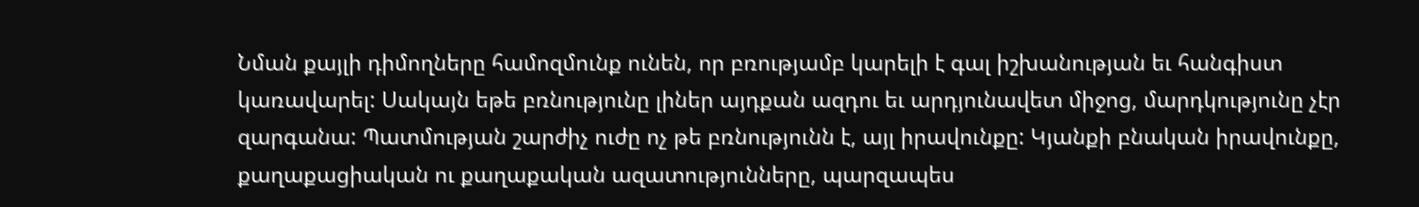Նման քայլի դիմողները համոզմունք ունեն, որ բռությամբ կարելի է գալ իշխանության եւ հանգիստ կառավարել: Սակայն եթե բռնությունը լիներ այդքան ազդու եւ արդյունավետ միջոց, մարդկությունը չէր զարգանա: Պատմության շարժիչ ուժը ոչ թե բռնությունն է, այլ իրավունքը: Կյանքի բնական իրավունքը, քաղաքացիական ու քաղաքական ազատությունները, պարզապես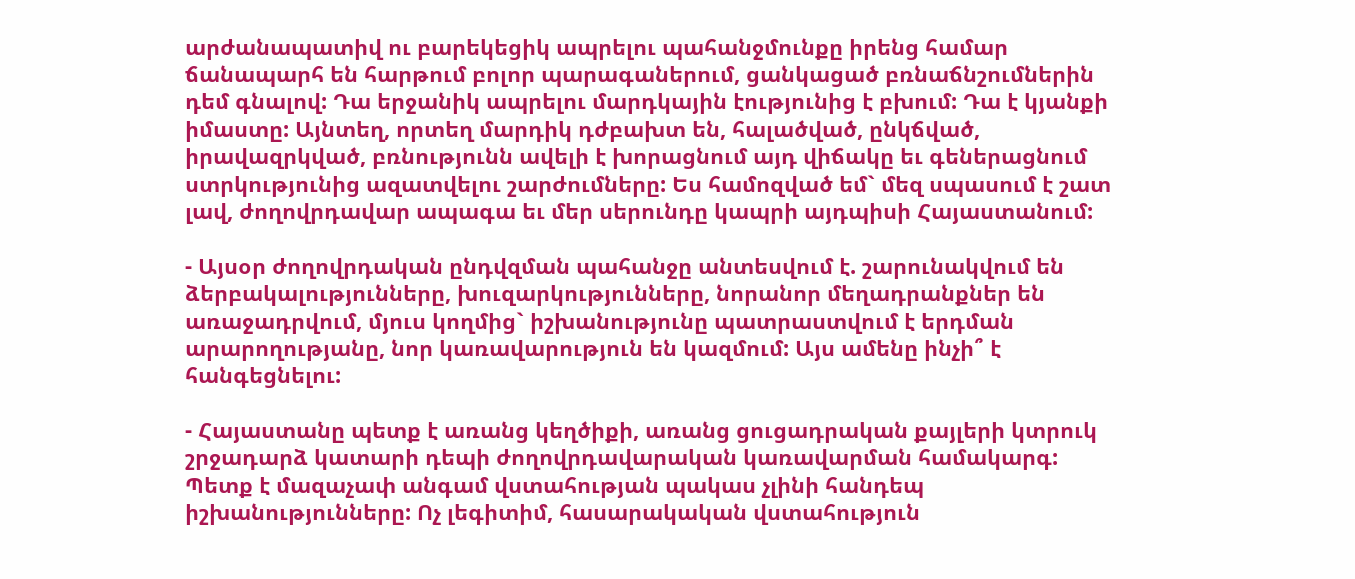արժանապատիվ ու բարեկեցիկ ապրելու պահանջմունքը իրենց համար ճանապարհ են հարթում բոլոր պարագաներում, ցանկացած բռնաճնշումներին դեմ գնալով: Դա երջանիկ ապրելու մարդկային էությունից է բխում: Դա է կյանքի իմաստը: Այնտեղ, որտեղ մարդիկ դժբախտ են, հալածված, ընկճված, իրավազրկված, բռնությունն ավելի է խորացնում այդ վիճակը եւ գեներացնում ստրկությունից ազատվելու շարժումները: Ես համոզված եմ` մեզ սպասում է շատ լավ, ժողովրդավար ապագա եւ մեր սերունդը կապրի այդպիսի Հայաստանում:

- Այսօր ժողովրդական ընդվզման պահանջը անտեսվում է. շարունակվում են ձերբակալությունները, խուզարկությունները, նորանոր մեղադրանքներ են առաջադրվում, մյուս կողմից` իշխանությունը պատրաստվում է երդման արարողությանը, նոր կառավարություն են կազմում: Այս ամենը ինչի՞ է հանգեցնելու:

- Հայաստանը պետք է առանց կեղծիքի, առանց ցուցադրական քայլերի կտրուկ շրջադարձ կատարի դեպի ժողովրդավարական կառավարման համակարգ: Պետք է մազաչափ անգամ վստահության պակաս չլինի հանդեպ իշխանությունները: Ոչ լեգիտիմ, հասարակական վստահություն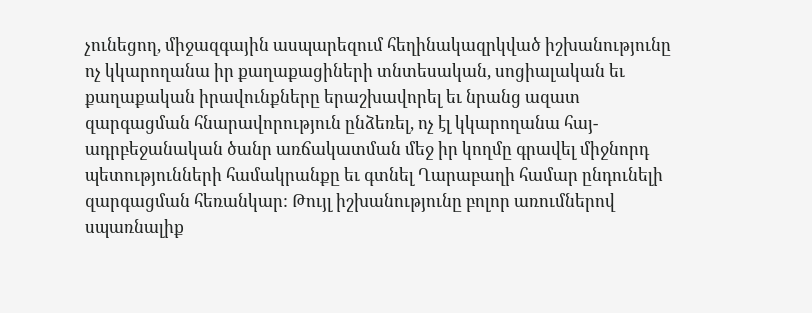չունեցող, միջազգային ասպարեզում հեղինակազրկված իշխանությունը ոչ կկարողանա իր քաղաքացիների տնտեսական, սոցիալական եւ քաղաքական իրավունքները երաշխավորել եւ նրանց ազատ զարգացման հնարավորություն ընձեռել, ոչ էլ կկարողանա հայ-ադրբեջանական ծանր առճակատման մեջ իր կողմը գրավել միջնորդ պետությունների համակրանքը եւ գտնել Ղարաբաղի համար ընդունելի զարգացման հեռանկար: Թույլ իշխանությունը բոլոր առումներով սպառնալիք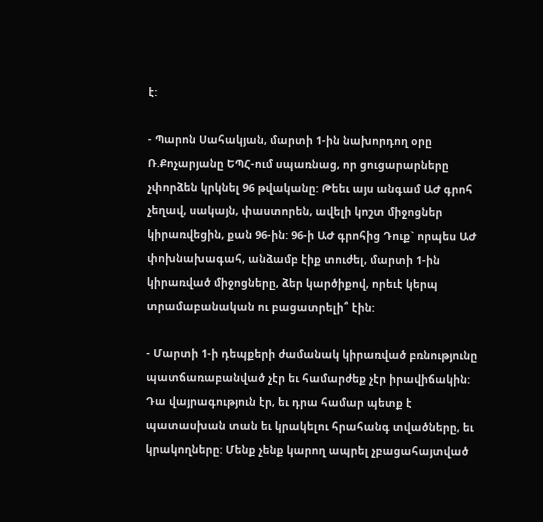է:

- Պարոն Սահակյան, մարտի 1-ին նախորդող օրը Ռ.Քոչարյանը ԵՊՀ-ում սպառնաց, որ ցուցարարները չփորձեն կրկնել 96 թվականը: Թեեւ այս անգամ ԱԺ գրոհ չեղավ, սակայն, փաստորեն, ավելի կոշտ միջոցներ կիրառվեցին, քան 96-ին: 96-ի ԱԺ գրոհից Դուք` որպես ԱԺ փոխնախագահ, անձամբ էիք տուժել, մարտի 1-ին կիրառված միջոցները, ձեր կարծիքով, որեւէ կերպ տրամաբանական ու բացատրելի՞ էին:

- Մարտի 1-ի դեպքերի ժամանակ կիրառված բռնությունը պատճառաբանված չէր եւ համարժեք չէր իրավիճակին: Դա վայրագություն էր, եւ դրա համար պետք է պատասխան տան եւ կրակելու հրահանգ տվածները, եւ կրակողները: Մենք չենք կարող ապրել չբացահայտված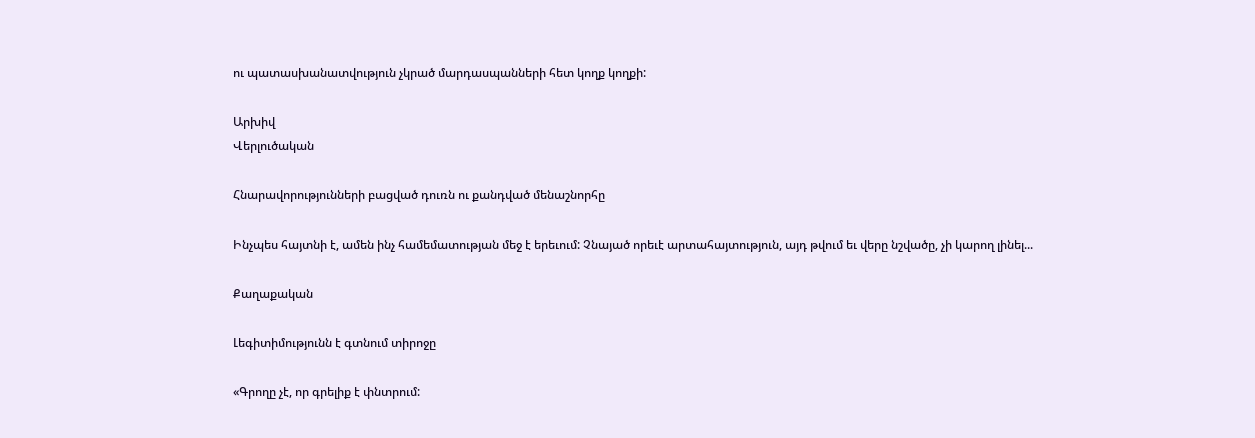ու պատասխանատվություն չկրած մարդասպանների հետ կողք կողքի:

Արխիվ
Վերլուծական

Հնարավորությունների բացված դուռն ու քանդված մենաշնորհը

Ինչպես հայտնի է, ամեն ինչ համեմատության մեջ է երեւում: Չնայած որեւէ արտահայտություն, այդ թվում եւ վերը նշվածը, չի կարող լինել...

Քաղաքական

Լեգիտիմությունն է գտնում տիրոջը

«Գրողը չէ, որ գրելիք է փնտրում: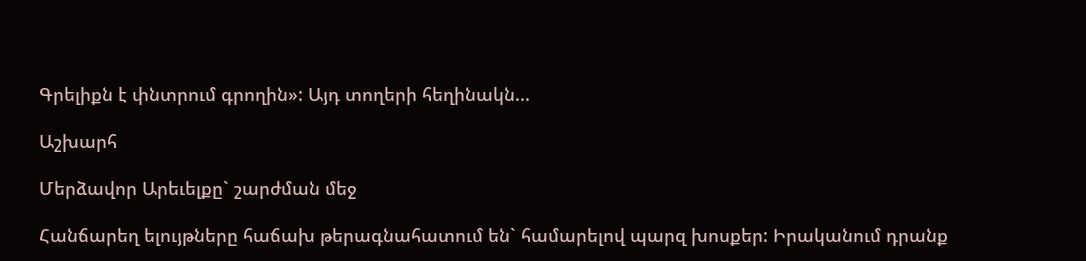Գրելիքն է փնտրում գրողին»: Այդ տողերի հեղինակն...

Աշխարհ

Մերձավոր Արեւելքը` շարժման մեջ

Հանճարեղ ելույթները հաճախ թերագնահատում են` համարելով պարզ խոսքեր: Իրականում դրանք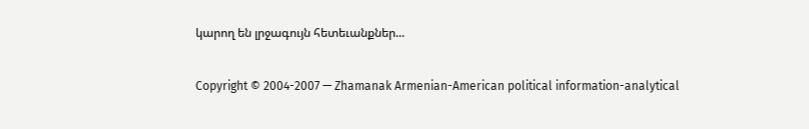կարող են լրջագույն հետեւանքներ...

Copyright © 2004-2007 — Zhamanak Armenian-American political information-analytical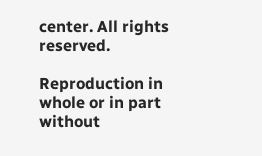center. All rights reserved.

Reproduction in whole or in part without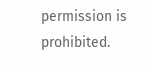permission is prohibited.